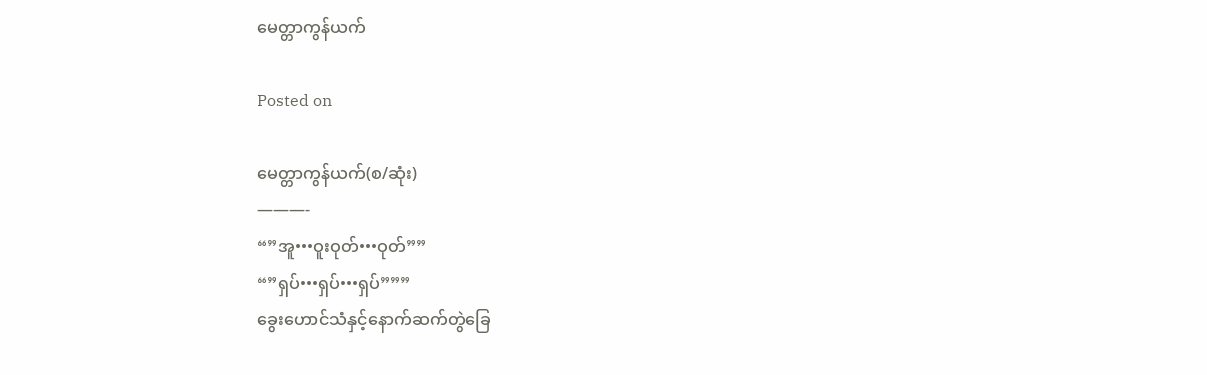မေတ္တာကွန်ယက်

Posted on

မေတ္တာကွန်ယက်(စ/ဆုံး)
———-
“”အူ•••ဝူးဝုတ်•••ဝုတ်””
“”ရှပ်•••ရှပ်•••ရှပ်”””
ခွေးဟောင်သံနှင့်နောက်ဆက်တွဲခြေ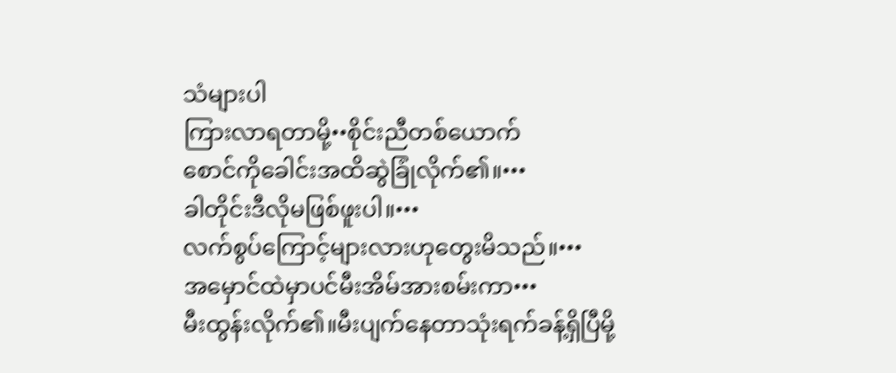သံများပါ
ကြားလာရတာမို့••စိုင်းညီတစ်ယောက်
စောင်ကိုခေါင်းအထိဆွဲခြုံလိုက်၏။•••
ခါတိုင်းဒီလိုမဖြစ်ဖူးပါ။•••
လက်စွပ်ကြောင့်များလားဟုတွေးမိသည်။•••
အမှောင်ထဲမှာပင်မီးအိမ်အားစမ်းကာ•••
မီးထွန်းလိုက်၏။မီးပျက်နေတာသုံးရက်ခန့်ရှိပြီမို့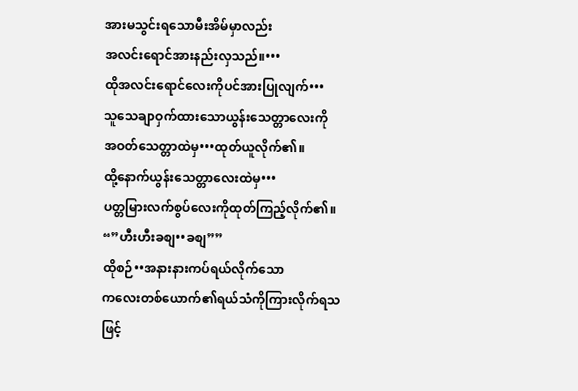အားမသွင်းရသောမီးအိမ်မှာလည်း
အလင်းရောင်အားနည်းလှသည်။•••
ထိုအလင်းရောင်လေးကိုပင်အားပြုလျက်•••
သူသေချာဝှက်ထားသောယွန်းသေတ္တာလေးကို
အဝတ်သေတ္တာထဲမှ•••ထုတ်ယူလိုက်၏။
ထို့နောက်ယွန်းသေတ္တာလေးထဲမှ•••
ပတ္တမြားလက်စွပ်လေးကိုထုတ်ကြည့်လိုက်၏။
“”ဟီးဟီးခစျ••ခစျ””
ထိုစဉ်••အနားနားကပ်ရယ်လိုက်သော
ကလေးတစ်ယောက်၏ရယ်သံကိုကြားလိုက်ရသဖြင့်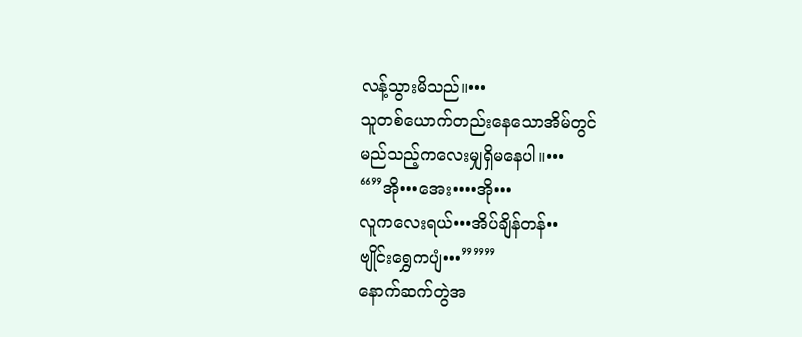လန့်သွားမိသည်။•••
သူတစ်ယောက်တည်းနေသောအိမ်တွင်
မည်သည့်ကလေးမျှရှိမနေပါ။•••
“”အို•••အေး••••အို•••
လူကလေးရယ်•••အိပ်ချိန်တန်••
ဗျိုင်းရွှေကပျံ•••”””
နောက်ဆက်တွဲအ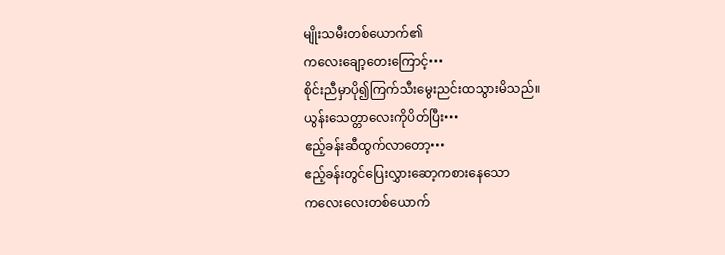မျိုးသမီးတစ်ယောက်၏
ကလေးချော့တေးကြောင့်•••
စိုင်းညီမှာပို၍ကြက်သီးမွေးညင်းထသွားမိသည်။
ယွန်းသေတ္တာလေးကိုပိတ်ပြီး•••
ဧည့်ခန်းဆီထွက်လာတော့•••
ဧည့်ခန်းတွင်ပြေးလွှားဆော့ကစားနေသော
ကလေးလေးတစ်ယောက်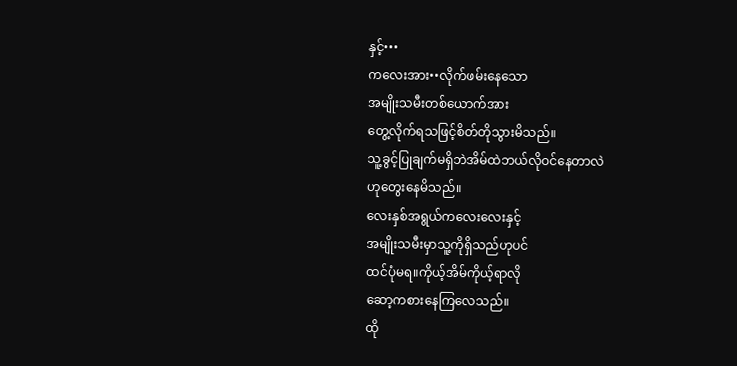နှင့်•••
ကလေးအား••လိုက်ဖမ်းနေသော
အမျိုးသမီးတစ်ယောက်အား
တွေ့လိုက်ရသဖြင့်စိတ်တိုသွားမိသည်။
သူ့ခွင့်ပြုချက်မရှိဘဲအိမ်ထဲဘယ်လိုဝင်နေတာလဲ
ဟုတွေးနေမိသည်။
လေးနှစ်အရွယ်ကလေးလေးနှင့်
အမျိုးသမီးမှာသူ့ကိုရှိသည်ဟုပင်
ထင်ပုံမရ။ကိုယ့်အိမ်ကိုယ့်ရာလို
ဆော့ကစားနေကြလေသည်။
ထို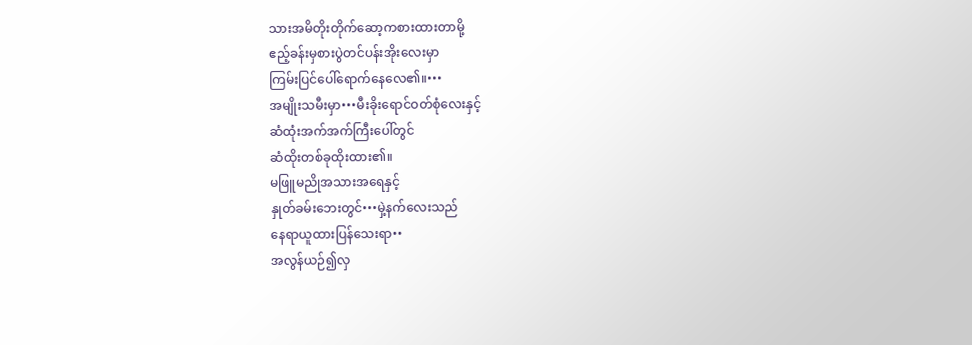သားအမိတိုးတိုက်ဆော့ကစားထားတာမို့
ဧည့်ခန်းမှစားပွဲတင်ပန်းအိုးလေးမှာ
ကြမ်းပြင်ပေါ်ရောက်နေလေ၏။•••
အမျိုးသမီးမှာ•••မီးခိုးရောင်ဝတ်စုံလေးနှင့်
ဆံထုံးအက်အက်ကြီးပေါ်တွင်
ဆံထိုးတစ်ခုထိုးထား၏။
မဖြူမညိုအသားအရေနှင့်
နှုတ်ခမ်းဘေးတွင်•••မှဲ့နက်လေးသည်
နေရာယူထားပြန်သေးရာ••
အလွန်ယဉ်၍လှ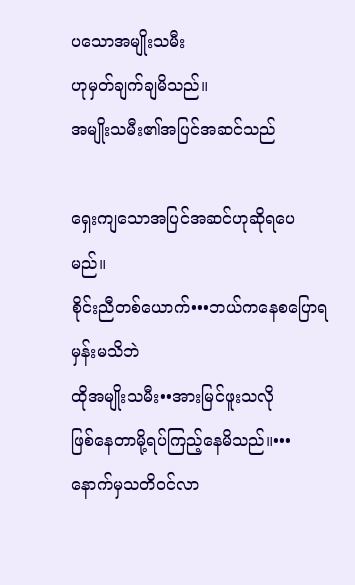ပသောအမျိုးသမီး
ဟုမှတ်ချက်ချမိသည်။
အမျိုးသမီး၏အပြင်အဆင်သည်

ရှေးကျသောအပြင်အဆင်ဟုဆိုရပေမည်။
စိုင်းညီတစ်ယောက်•••ဘယ်ကနေစပြောရမှန်းမသိဘဲ
ထိုအမျိုးသမီး••အားမြင်ဖူးသလို
ဖြစ်နေတာမို့ရပ်ကြည့်နေမိသည်။•••
နောက်မှသတိဝင်လာ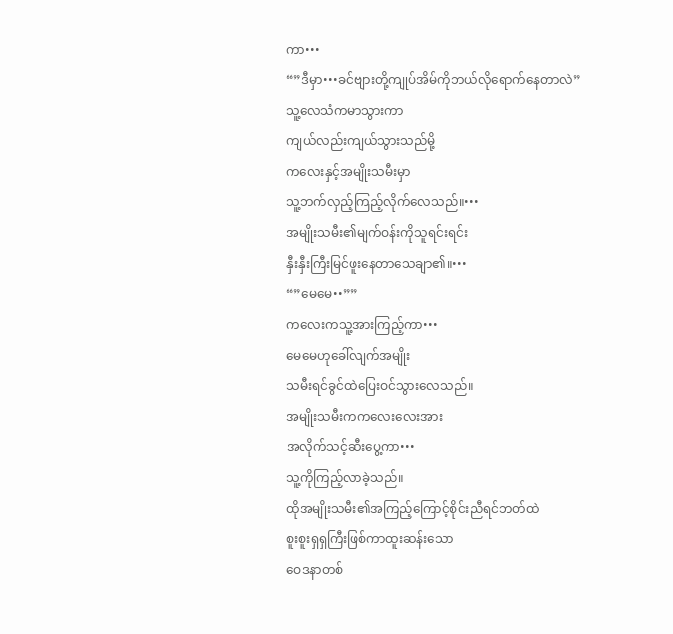ကာ•••
“”ဒီမှာ•••ခင်ဗျားတို့ကျုပ်အိမ်ကိုဘယ်လိုရောက်နေတာလဲ”
သူ့လေသံကမာသွားကာ
ကျယ်လည်းကျယ်သွားသည်မို့
ကလေးနှင့်အမျိုးသမီးမှာ
သူ့ဘက်လှည့်ကြည့်လိုက်လေသည်။•••
အမျိုးသမီး၏မျက်ဝန်းကိုသူရင်းရင်း
နှီးနှီးကြီးမြင်ဖူးနေတာသေချာ၏။•••
“”မေမေ••””
ကလေးကသူ့အားကြည့်ကာ•••
မေမေဟုခေါ်လျက်အမျိုး
သမီးရင်ခွင်ထဲပြေးဝင်သွားလေသည်။
အမျိုးသမီးကကလေးလေးအား
အလိုက်သင့်ဆီးပွေ့ကာ•••
သူ့ကိုကြည့်လာခဲ့သည်။
ထိုအမျိုးသမီး၏အကြည့်ကြောင့်စိုင်းညီရင်ဘတ်ထဲ
စူးစူးရှရှကြီးဖြစ်ကာထူးဆန်းသော
ဝေဒနာတစ်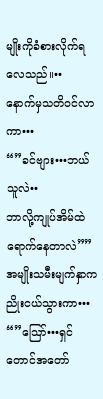မျိုးကိုခံစားလိုက်ရလေသည်။••
နောက်မှသတိဝင်လာကာ•••
“”ခင်ဗျား•••ဘယ်သူလဲ••
ဘာလို့ကျုပ်အိမ်ထဲရောက်နေတာလဲ””
အမျိုးသမီးမျက်နှာကညိုးငယ်သွားကာ•••
“”သြော်•••ရှင်တောင်အတော်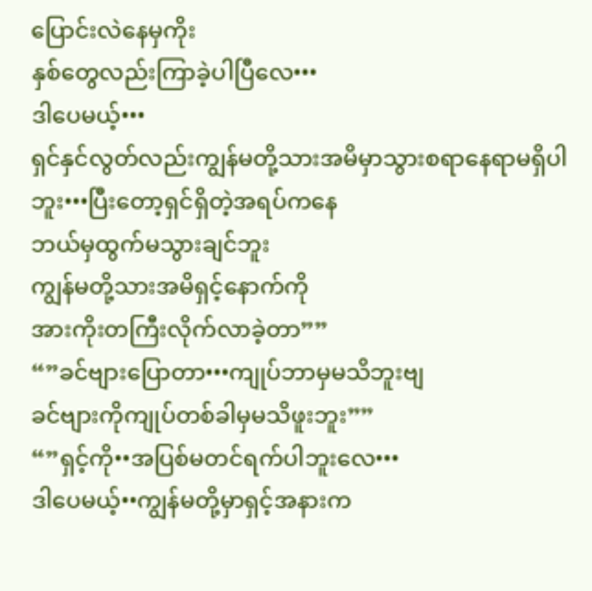ပြောင်းလဲနေမှကိုး
နှစ်တွေလည်းကြာခဲ့ပါပြီလေ•••
ဒါပေမယ့်•••
ရှင်နှင်လွတ်လည်းကျွန်မတို့သားအမိမှာသွားစရာနေရာမရှိပါ
ဘူး•••ပြီးတော့ရှင်ရှိတဲ့အရပ်ကနေ
ဘယ်မှထွက်မသွားချင်ဘူး
ကျွန်မတို့သားအမိရှင့်နောက်ကို
အားကိုးတကြီးလိုက်လာခဲ့တာ””
“”ခင်ဗျားပြောတာ•••ကျုပ်ဘာမှမသိဘူးဗျ
ခင်ဗျားကိုကျုပ်တစ်ခါမှမသိဖူးဘူး””
“”ရှင့်ကို••အပြစ်မတင်ရက်ပါဘူးလေ•••
ဒါပေမယ့်••ကျွန်မတို့မှာရှင့်အနားက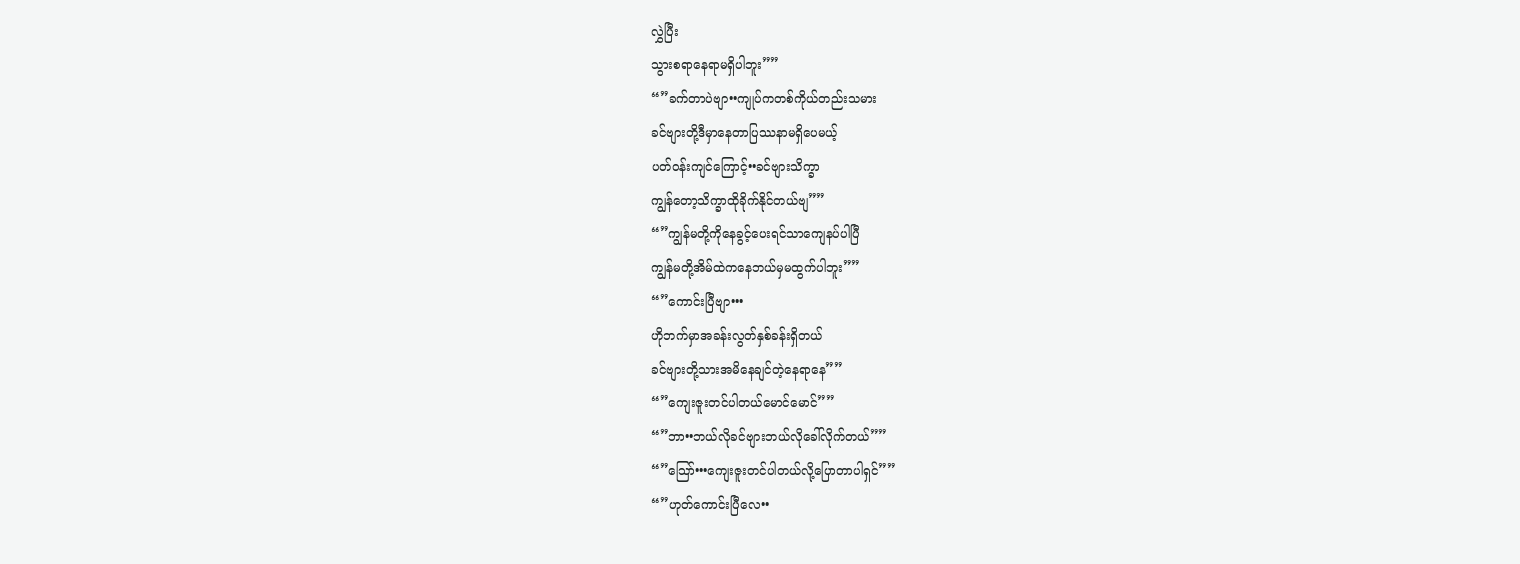လွှဲပြီး
သွားစရာနေရာမရှိပါဘူး””
“”ခက်တာပဲဗျာ••ကျုပ်ကတစ်ကိုယ်တည်းသမား
ခင်ဗျားတို့ဒီမှာနေတာပြဿနာမရှိပေမယ့်
ပတ်ဝန်းကျင်ကြောင့်••ခင်ဗျားသိက္ခာ
ကျွန်တော့သိက္ခာထိုခိုက်နိုင်တယ်ဗျ””
“”ကျွန်မတို့ကိုနေခွင့်ပေးရင်သာကျေနပ်ပါပြီ
ကျွန်မတို့အိမ်ထဲကနေဘယ်မှမထွက်ပါဘူး””
“”ကောင်းပြီဗျာ•••
ဟိုဘက်မှာအခန်းလွတ်နှစ်ခန်းရှိတယ်
ခင်ဗျားတို့သားအမိနေချင်တဲ့နေရာနေ””
“”ကျေးဇူးတင်ပါတယ်မောင်မောင်””
“”ဘာ••ဘယ်လိုခင်ဗျားဘယ်လိုခေါ်လိုက်တယ်””
“”သြော်•••ကျေးဇူးတင်ပါတယ်လို့ပြောတာပါရှင်””
“”ဟုတ်ကောင်းပြီလေ••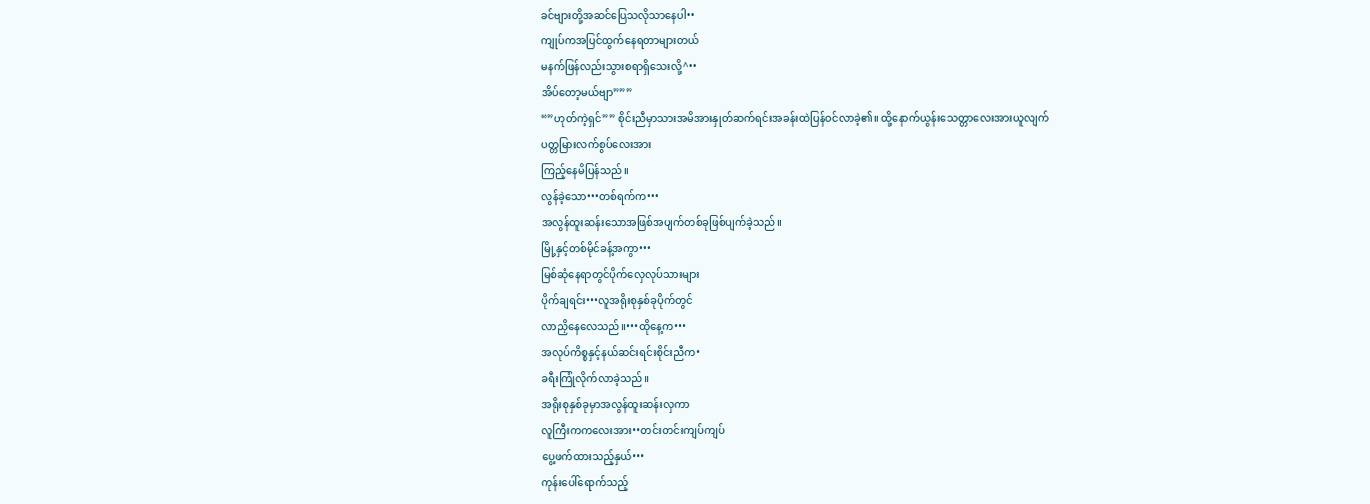ခင်ဗျားတို့အဆင်ပြေသလိုသာနေပါ••
ကျုပ်ကအပြင်ထွက်နေရတာများတယ်
မနက်ဖြန်လည်းသွားစရာရှိသေးလို့^••
အိပ်တော့မယ်ဗျာ”””
“”ဟုတ်ကဲ့ရှင်”” စိုင်းညီမှာသားအမိအားနှုတ်ဆက်ရင်းအခန်းထဲပြန်ဝင်လာခဲ့၏။ ထို့နောက်ယွန်းသေတ္တာလေးအားယူလျက်
ပတ္တမြားလက်စွပ်လေးအား
ကြည့်နေမိပြန်သည်။
လွန်ခဲ့သော•••တစ်ရက်က•••
အလွန်ထူးဆန်းသောအဖြစ်အပျက်တစ်ခုဖြစ်ပျက်ခဲ့သည်။
မြို့နှင့်တစ်မိုင်ခန့်အကွာ•••
မြစ်ဆုံနေရာတွင်ပိုက်လှေလုပ်သားများ
ပိုက်ချရင်း•••လူအရိုးစုနှစ်ခုပိုက်တွင်
လာညှိနေလေသည်။•••ထိုနေ့က•••
အလုပ်ကိစ္စနှင့်နယ်ဆင်းရင်းစိုင်းညီက•
ခရီးကြုံလိုက်လာခဲ့သည်။
အရိုးစုနှစ်ခုမှာအလွန်ထူးဆန်းလှကာ
လူကြီးကကလေးအား••တင်းတင်းကျပ်ကျပ်
ပွေ့ဖက်ထားသည့်နှယ်•••
ကုန်းပေါ်ရောက်သည့်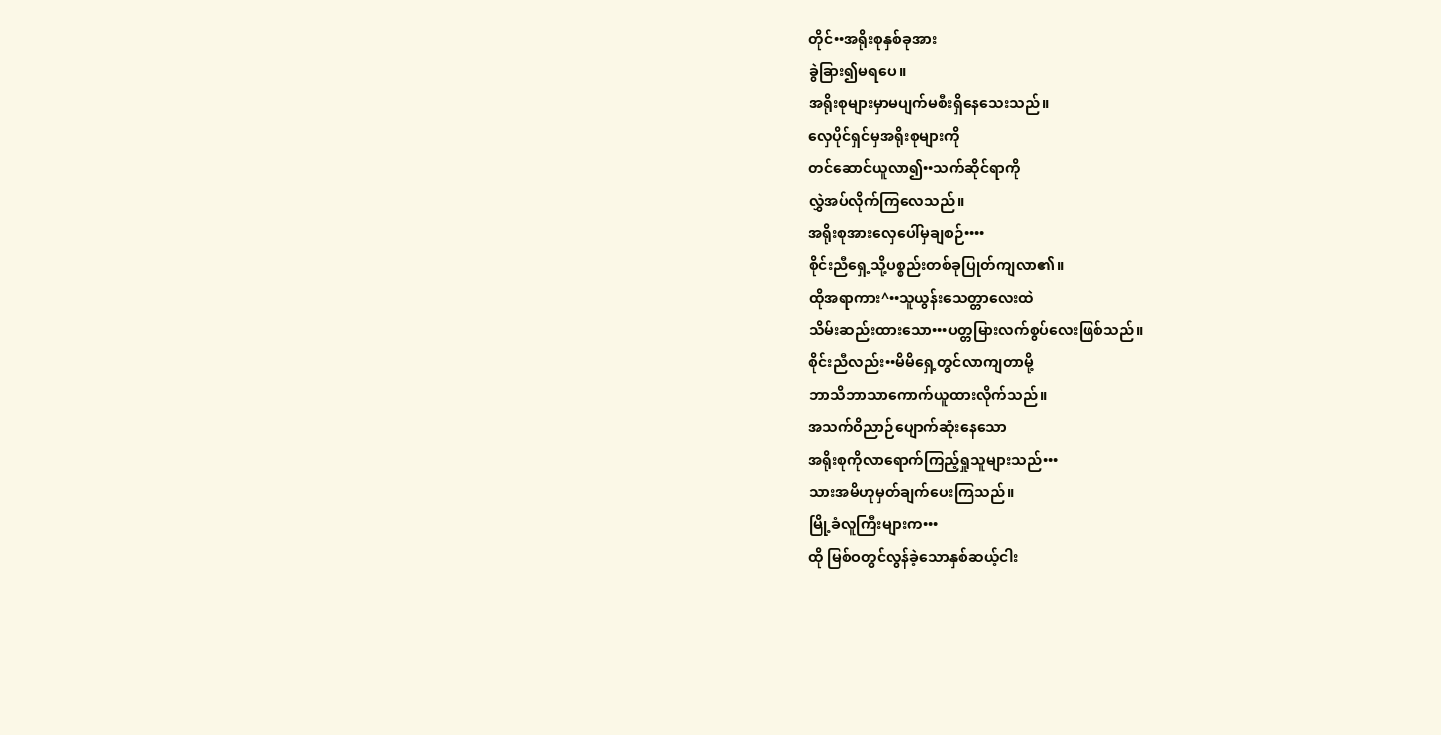တိုင်••အရိုးစုနှစ်ခုအား
ခွဲခြား၍မရပေ။
အရိုးစုများမှာမပျက်မစီးရှိနေသေးသည်။
လှေပိုင်ရှင်မှအရိုးစုများကို
တင်ဆောင်ယူလာ၍••သက်ဆိုင်ရာကို
လွှဲအပ်လိုက်ကြလေသည်။
အရိုးစုအားလှေပေါ်မှချစဉ်••••
စိုင်းညီရှေ့သို့ပစ္စည်းတစ်ခုပြုတ်ကျလာ၏။
ထိုအရာကား^••သူယွန်းသေတ္တာလေးထဲ
သိမ်းဆည်းထားသော•••ပတ္တမြားလက်စွပ်လေးဖြစ်သည်။
စိုင်းညီလည်း••မိမိရှေ့တွင်လာကျတာမို့
ဘာသိဘာသာကောက်ယူထားလိုက်သည်။
အသက်ဝိညာဉ်ပျောက်ဆုံးနေသော
အရိုးစုကိုလာရောက်ကြည့်ရှုသူများသည်•••
သားအမိဟုမှတ်ချက်ပေးကြသည်။
မြို့ခံလူကြီးများက•••
ထို မြစ်ဝတွင်လွန်ခဲ့သောနှစ်ဆယ့်ငါး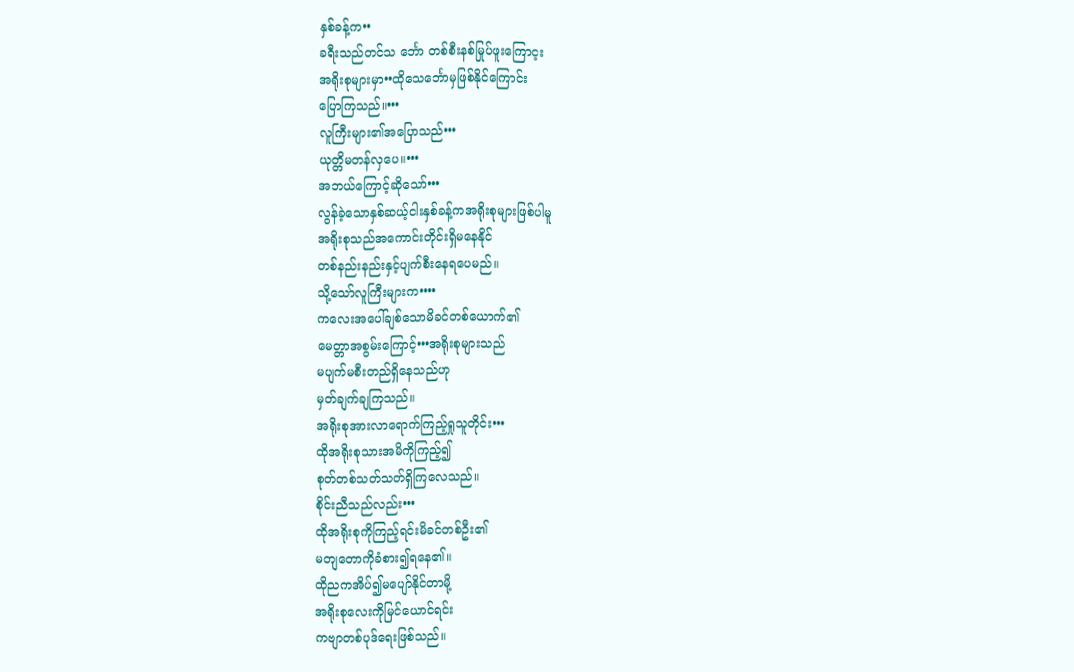နှစ်ခန့်က••
ခရီးသည်တင်သ င်္ဘော တစ်စီးနစ်မြုပ်ဖူးကြောင့း
အရိုးစုများမှာ••ထိုသေင်္ဘောမှဖြစ်နိုင်ကြောင်း
ပြောကြသည်။•••
လူကြီးများ၏အပြောသည်•••
ယုတ္တိမတန်လှပေ။•••
အဘယ်ကြောင့်ဆိုသော်•••
လွန်ခဲ့သောနှစ်ဆယ့်ငါးနှစ်ခန့်ကအရိုးစုများဖြစ်ပါမူ
အရိုးစုသည်အကောင်းတိုင်းရှိမနေနိုင်
တစ်နည်းနည်းနှင့်ပျက်စီးနေရပေမည်။
သို့သော်လူကြီးများက••••
ကလေးအပေါ်ချစ်သောမိခင်တစ်ယောက်၏
မေတ္တာအစွမ်းကြောင့်•••အရိုးစုများသည်
မပျက်မစီးတည်ရှိနေသည်ဟု
မှတ်ချက်ချကြသည်။
အရိုးစုအားလာရောက်ကြည့်ရှုသူတိုင်း•••
ထိုအရိုးစုသားအမိကိုကြည့်၍
စုတ်တစ်သတ်သတ်ရှိကြလေသည်။
စိုင်းညီသည်လည်း•••
ထိုအရိုးစုကိုကြည့်ရင်းမိခင်တစ်ဦး၏
မတျတောကိုခံစား၍ရနေ၏။
ထိုညကအိပ်၍မပျော်နိုင်တာမို့
အရိုးစုလေးကိုမြင်ယောင်ရင်း
ကဗျာတစ်ပုဒ်ရေးဖြစ်သည်။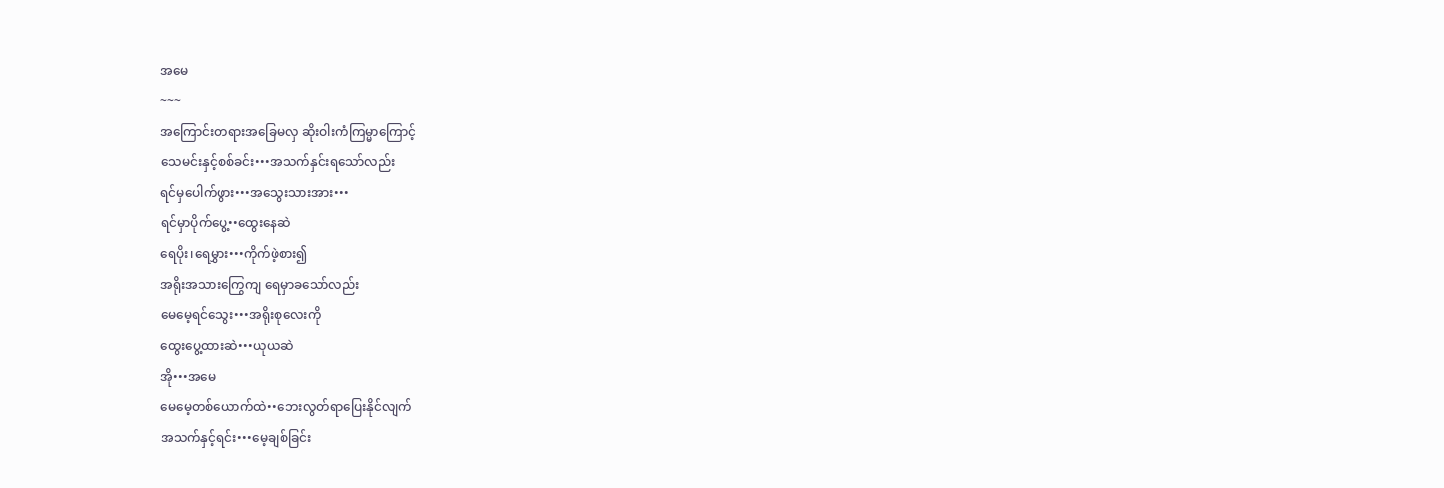အမေ
~~~
အကြောင်းတရားအခြေမလှ ဆိုးဝါးကံကြမ္မာကြောင့်
သေမင်းနှင့်စစ်ခင်း•••အသက်နှင်းရသော်လည်း
ရင်မှပေါက်ဖွား•••အသွေးသားအား•••
ရင်မှာပိုက်ပွေ့••ထွေးနေဆဲ
ရေပိုး၊ရေမွှား•••ကိုက်ဖဲ့စား၍
အရိုးအသားကြွေကျ ရေမှာခသော်လည်း
မေမေ့ရင်သွေး•••အရိုးစုလေးကို
ထွေးပွေ့ထားဆဲ•••ယုယဆဲ
အို•••အမေ
မေမေ့တစ်ယောက်ထဲ••ဘေးလွတ်ရာပြေးနိုင်လျက်
အသက်နှင့်ရင်း•••မေ့ချစ်ခြင်း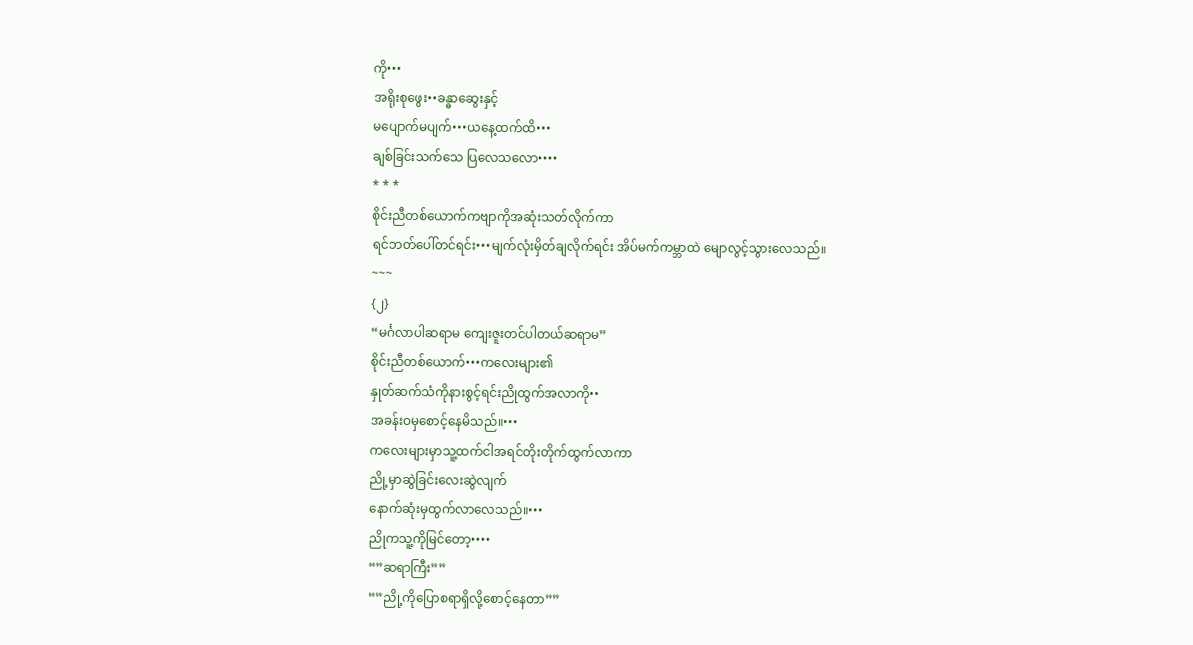ကို•••
အရိုးစုဖွေး••ခန္ဓာဆွေးနှင့်
မပျောက်မပျက်•••ယနေ့ထက်ထိ•••
ချစ်ခြင်းသက်သေ ပြလေသလော••••
* * *
စိုင်းညီတစ်ယောက်ကဗျာကိုအဆုံးသတ်လိုက်ကာ
ရင်ဘတ်ပေါ်တင်ရင်း•••မျက်လုံးမှိတ်ချလိုက်ရင်း အိပ်မက်ကမ္ဘာထဲ မျောလွင့်သွားလေသည်။
~~~
{၂}
“မင်္ဂလာပါဆရာမ ကျေးဇူးတင်ပါတယ်ဆရာမ”
စိုင်းညီတစ်ယောက်•••ကလေးများ၏
နှုတ်ဆက်သံကိုနားစွင့်ရင်းညိုထွက်အလာကို••
အခန်းဝမှစောင့်နေမိသည်။•••
ကလေးများမှာသူ့ထက်ငါအရင်တိုးတိုက်ထွက်လာကာ
ညို့မှာဆွဲခြင်းလေးဆွဲလျက်
နောက်ဆုံးမှထွက်လာလေသည်။•••
ညိုကသူ့ကိုမြင်တော့••••
“”ဆရာကြီး””
“”ညို့ကိုပြောစရာရှိလို့စောင့်နေတာ””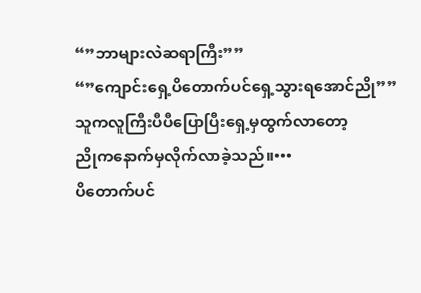“”ဘာများလဲဆရာကြီး””
“”ကျောင်းရှေ့ပိတောက်ပင်ရှေ့သွားရအောင်ညို””
သူကလူကြီးပီပီပြောပြီးရှေ့မှထွက်လာတော့
ညိုကနောက်မှလိုက်လာခဲ့သည်။•••
ပိတောက်ပင်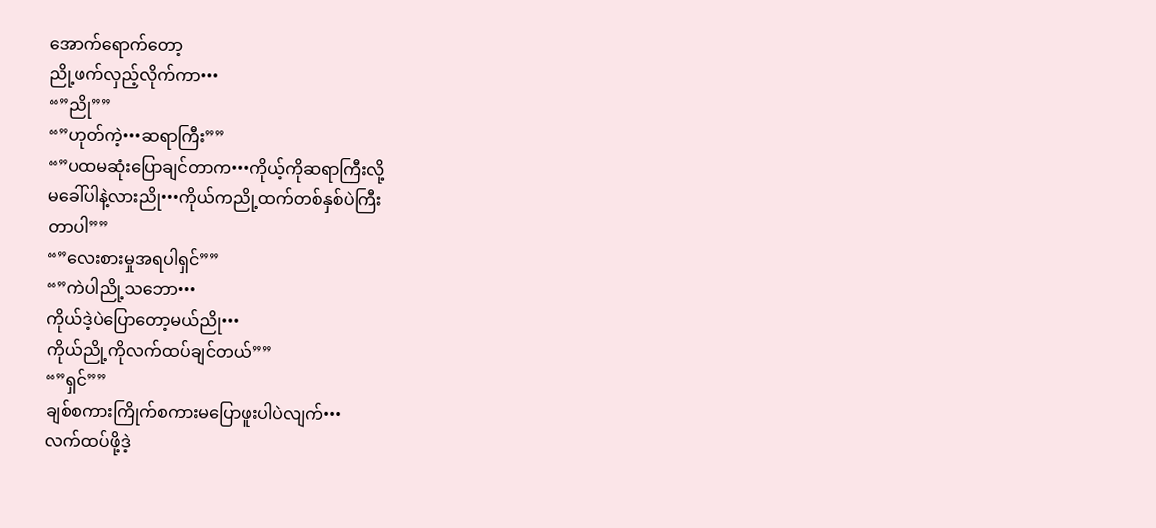အောက်ရောက်တော့
ညို့ဖက်လှည့်လိုက်ကာ•••
“”ညို””
“”ဟုတ်ကဲ့•••ဆရာကြီး””
“”ပထမဆုံးပြောချင်တာက•••ကိုယ့်ကိုဆရာကြီးလို့
မခေါ်ပါနဲ့လားညို•••ကိုယ်ကညို့ထက်တစ်နှစ်ပဲကြီး
တာပါ””
“”လေးစားမှုအရပါရှင်””
“”ကဲပါညို့သဘော•••
ကိုယ်ဒဲ့ပဲပြောတော့မယ်ညို•••
ကိုယ်ညို့ကိုလက်ထပ်ချင်တယ်””
“”ရှင်””
ချစ်စကားကြိုက်စကားမပြောဖူးပါပဲလျက်•••
လက်ထပ်ဖို့ဒဲ့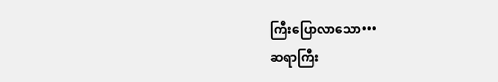ကြီးပြောလာသော•••
ဆရာကြီး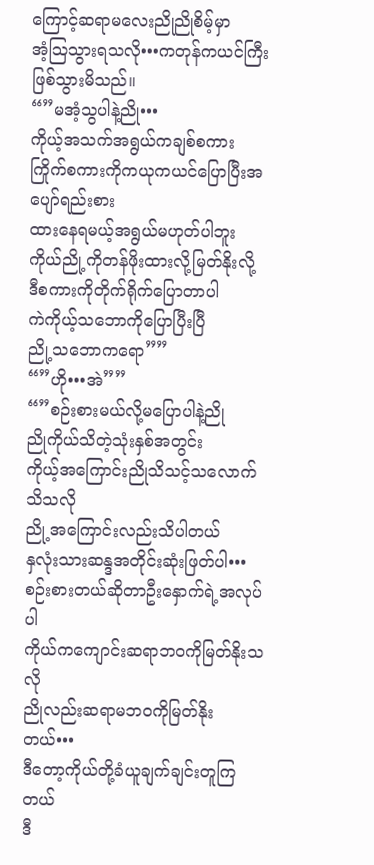ကြောင့်ဆရာမလေးညိုညိုစိမ့်မှာ
အံ့သြသွားရသလို•••ကတုန်ကယင်ကြီးဖြစ်သွားမိသည်။
“”မအံ့သွပါနဲ့ညို•••
ကိုယ့်အသက်အရွယ်ကချစ်စကား
ကြိုက်စကားကိုကယုကယင်ပြောပြီးအပျော်ရည်းစား
ထားနေရမယ့်အရွယ်မဟုတ်ပါဘူး
ကိုယ်ညို့ကိုတန်ဖိုးထားလို့မြတ်နိုးလို့
ဒီစကားကိုတိုက်ရိုက်ပြောတာပါ
ကဲကိုယ့်သဘောကိုပြောပြီးပြီ
ညို့သဘောကရော””
“”ဟို•••အဲ””
“”စဉ်းစားမယ်လို့မပြောပါနဲ့ညို
ညိုကိုယ်သိတဲ့သုံးနှစ်အတွင်း
ကိုယ့်အကြောင်းညိုသိသင့်သလောက်သိသလို
ညို့အကြောင်းလည်းသိပါတယ်
နှလုံးသားဆန္ဒအတိုင်းဆုံးဖြတ်ပါ•••
စဉ်းစားတယ်ဆိုတာဦးနှောက်ရဲ့အလုပ်ပါ
ကိုယ်ကကျောင်းဆရာဘဝကိုမြတ်နိုးသလို
ညိုလည်းဆရာမဘဝကိုမြတ်နိုးတယ်•••
ဒီတော့ကိုယ်တို့ခံယူချက်ချင်းတူကြတယ်
ဒီ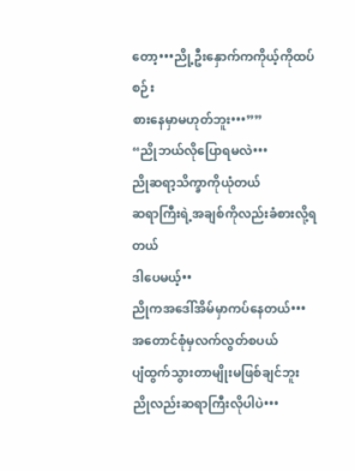တော့•••ညို့ဦးနှောက်ကကိုယ့်ကိုထပ်စဉ်း
စားနေမှာမဟုတ်ဘူး•••””
“ညိုဘယ်လိုပြောရမလဲ•••
ညိုဆရာ့သိက္ခာကိုယုံတယ်
ဆရာကြီးရဲ့အချစ်ကိုလည်းခံစားလို့ရတယ်
ဒါပေမယ့်••
ညိုကအဒေါ်အိမ်မှာကပ်နေတယ်•••
အတောင်စုံမှလက်လွတ်စပယ်
ပျံထွက်သွားတာမျိုးမဖြစ်ချင်ဘူး
ညိုလည်းဆရာကြီးလိုပါပဲ•••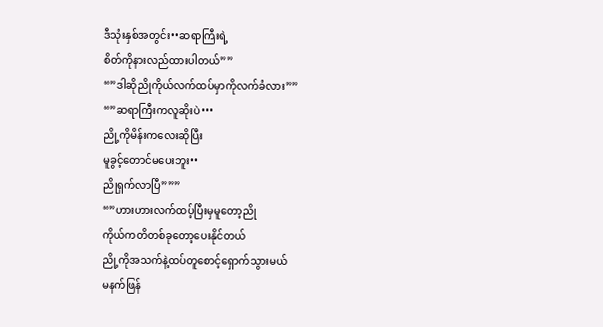ဒီသုံးနှစ်အတွင်း••ဆရာကြီးရဲ့
စိတ်ကိုနားလည်ထားပါတယ်””
“”ဒါဆိုညိုကိုယ်လက်ထပ်မှာကိုလက်ခံလား””
“”ဆရာကြီးကလူဆိုးပဲ•••
ညို့ကိုမိန်းကလေးဆိုပြီး
မူခွင့်တောင်မပေးဘူး••
ညိုရှက်လာပြီ”””
“”ဟားဟားလက်ထပ့်ပြီးမှမူတော့ညို
ကိုယ်ကတိတစ်ခုတော့ပေးနိုင်တယ်
ညို့ကိုအသက်နဲ့ထပ်တူစောင့်ရှောက်သွားမယ်
မနက်ဖြန်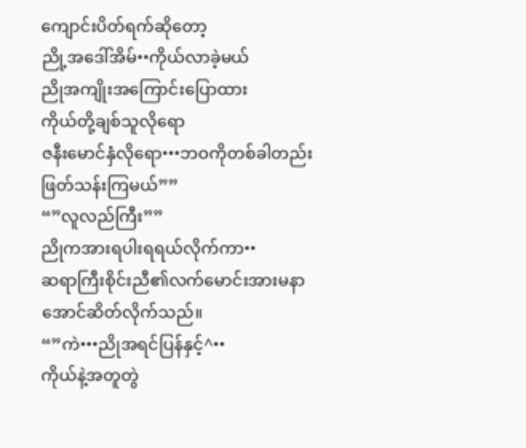ကျောင်းပိတ်ရက်ဆိုတော့
ညို့အဒေါ်အိမ်••ကိုယ်လာခဲ့မယ်
ညိုအကျိုးအကြောင်းပြောထား
ကိုယ်တို့ချစ်သူလိုရော
ဇနီးမောင်နှံလိုရော•••ဘဝကိုတစ်ခါတည်း
ဖြတ်သန်းကြမယ်””
“”လူလည်ကြီး””
ညိုကအားရပါးရရယ်လိုက်ကာ••
ဆရာကြီးစိုင်းညီ၏လက်မောင်းအားမနာ
အောင်ဆိတ်လိုက်သည်။
“”ကဲ•••ညိုအရင်ပြန်နှင့်^••
ကိုယ်နဲ့အတူတွဲ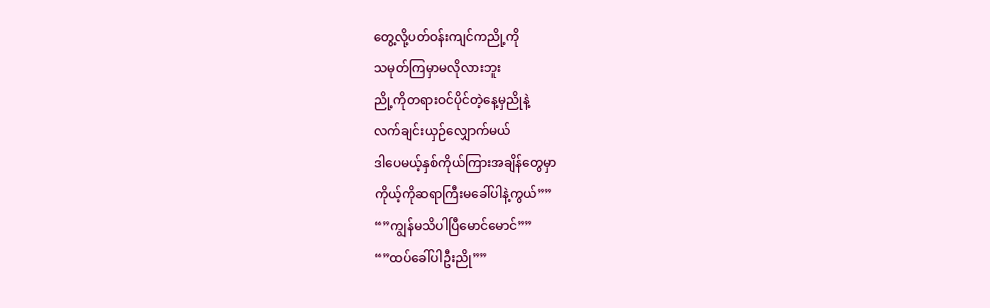တွေ့လို့ပတ်ဝန်းကျင်ကညို့ကို
သမုတ်ကြမှာမလိုလားဘူး
ညို့ကိုတရားဝင်ပိုင်တဲ့နေ့မှညိုနဲ့
လက်ချင်းယှဉ်လျှောက်မယ်
ဒါပေမယ့်နှစ်ကိုယ်ကြားအချိန်တွေမှာ
ကိုယ့်ကိုဆရာကြီးမခေါ်ပါနဲ့ကွယ်””
“”ကျွန်မသိပါပြီမောင်မောင်””
“”ထပ်ခေါ်ပါဦးညို””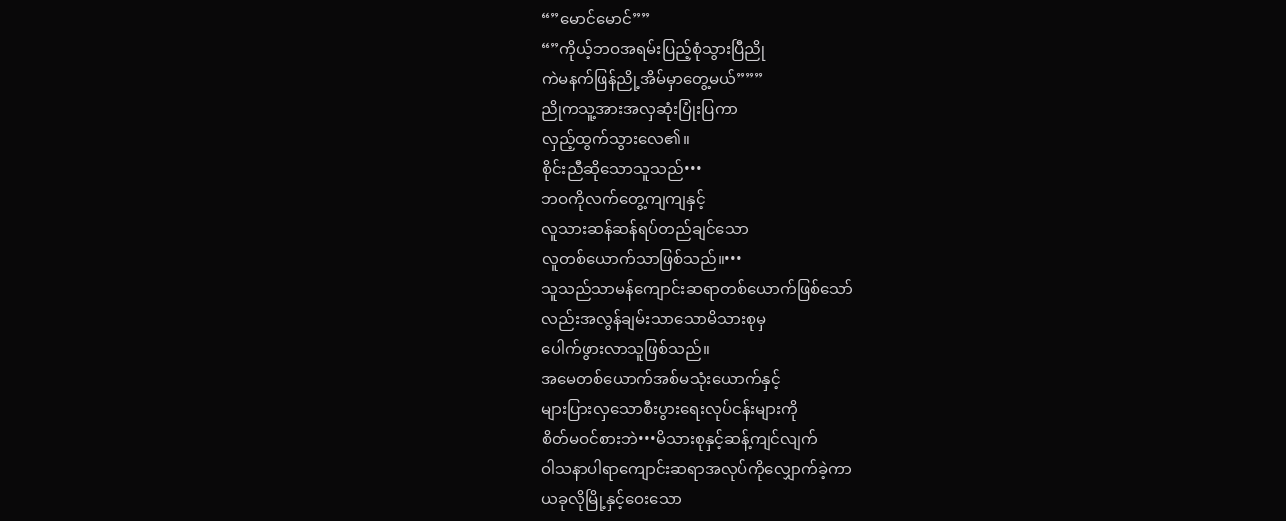“”မောင်မောင်””
“”ကိုယ့်ဘဝအရမ်းပြည့်စုံသွားပြီညို
ကဲမနက်ဖြန်ညို့အိမ်မှာတွေ့မယ်”””
ညိုကသူ့အားအလှဆုံးပြုံးပြကာ
လှည့်ထွက်သွားလေ၏။
စိုင်းညီဆိုသောသူသည်•••
ဘဝကိုလက်တွေ့ကျကျနှင့်
လူသားဆန်ဆန်ရပ်တည်ချင်သော
လူတစ်ယောက်သာဖြစ်သည်။•••
သူသည်သာမန်ကျောင်းဆရာတစ်ယောက်ဖြစ်သော်
လည်းအလွန်ချမ်းသာသောမိသားစုမှ
ပေါက်ဖွားလာသူဖြစ်သည်။
အမေတစ်ယောက်အစ်မသုံးယောက်နှင့်
များပြားလှသောစီးပွားရေးလုပ်ငန်းများကို
စိတ်မဝင်စားဘဲ•••မိသားစုနှင့်ဆန့်ကျင်လျက်
ဝါသနာပါရာကျောင်းဆရာအလုပ်ကိုလျှောက်ခဲ့ကာ
ယခုလိုမြို့နှင့်ဝေးသော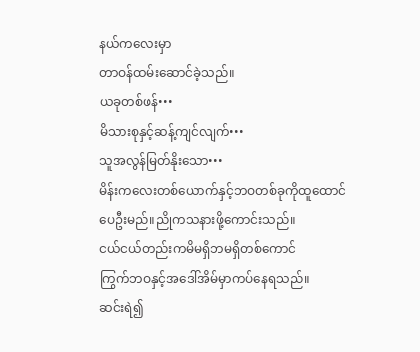နယ်ကလေးမှာ
တာဝန်ထမ်းဆောင်ခဲ့သည်။
ယခုတစ်ဖန်•••
မိသားစုနှင့်ဆန့်ကျင်လျက်•••
သူအလွန်မြတ်နိုးသော•••
မိန်းကလေးတစ်ယောက်နှင့်ဘဝတစ်ခုကိုထူထောင်ပေဦးမည်။ညိုကသနားဖို့ကောင်းသည်။
ငယ်ငယ်တည်းကမိမရှိဘမရှိတစ်ကောင်
ကြွက်ဘဝနှင့်အဒေါ်အိမ်မှာကပ်နေရသည်။
ဆင်းရဲ၍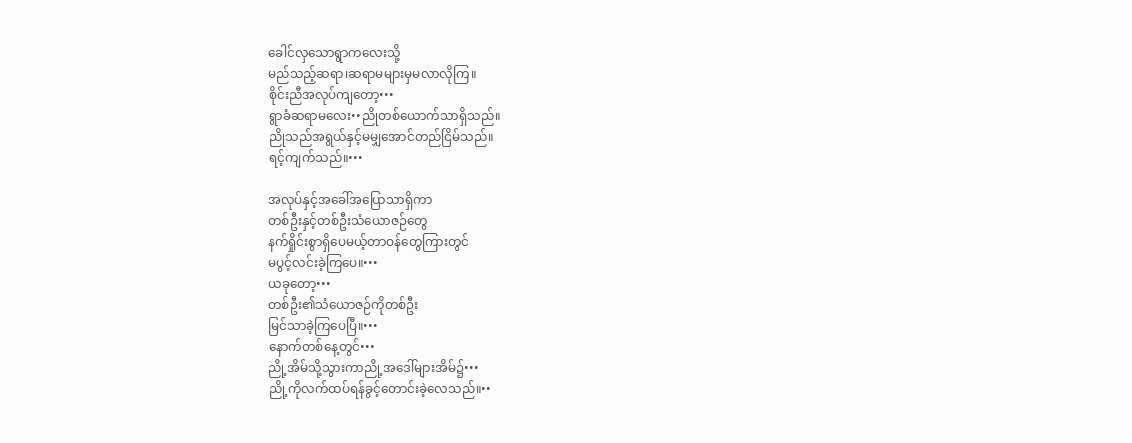ခေါင်လှသောရွာကလေးသို့
မည်သည့်ဆရာ၊ဆရာမများမှမလာလိုကြ။
စိုင်းညီအလုပ်ကျတော့•••
ရွာခံဆရာမလေး••ညိုတစ်ယောက်သာရှိသည်။
ညိုသည်အရွယ်နှင့်မမျှအောင်တည်ငြိမ်သည်။
ရင့်ကျက်သည်။•••

အလုပ်နှင့်အခေါ်အပြောသာရှိကာ
တစ်ဦးနှင့်တစ်ဦးသံယောဇဉ်တွေ
နက်ရှိုင်းစွာရှိပေမယ့်တာဝန်တွေကြားတွင်
မပွင့်လင်းခဲ့ကြပေ။•••
ယခုတော့•••
တစ်ဦး၏သံယောဇဉ်ကိုတစ်ဦး
မြင်သာခဲ့ကြပေပြီ။•••
နောက်တစ်နေ့တွင်•••
ညို့အိမ်သို့သွားကာညို့အဒေါ်များအိမ်၌•••
ညို့ကိုလက်ထပ်ရန်ခွင့်တောင်းခဲ့လေသည်။••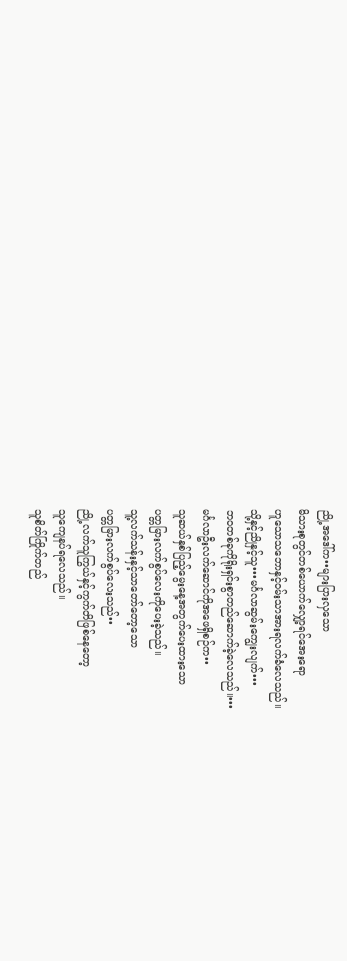ညို့အဒေါ်က••များပြားလှသော
မိသားစုတွင်တစ်ယောက်လျှော့ရင်အေးရော
ဟူသောသဘောနှင့်ဝမ်းသာအားရလက်ခံလေသည်။
သို့နှင့်ညိုနှင့်သူ•••မင်္ဂလာဆွမ်းကျွေးလျက်•••
ဘဝတစ်ခုကိုရိုးရှင်းစွာတည်ဆောက်ခဲ့လေသည်။•••
မင်္ဂလာဦးလက်ဆောင်ကိုအဖေရှိစဉ်က••
သူဆယ်နှစ်ပြည့်မွေးနေ့အတွက်ပေးထားသော
ပတ္တမြားလက်စွပ်လေးကိုပေးခဲ့သည်။
သူ့လက်သန်းနှင့်သာတော်တော့သော
ပတ္တမြားလက်စွပ်လေးသည်••
ညို့လက်သူကြွယ်နှင့်ကွက်တိဖြစ်နေတော့
သူကျေနပ်ရလေသည်။
သူစိတ်ကြိုက်တည်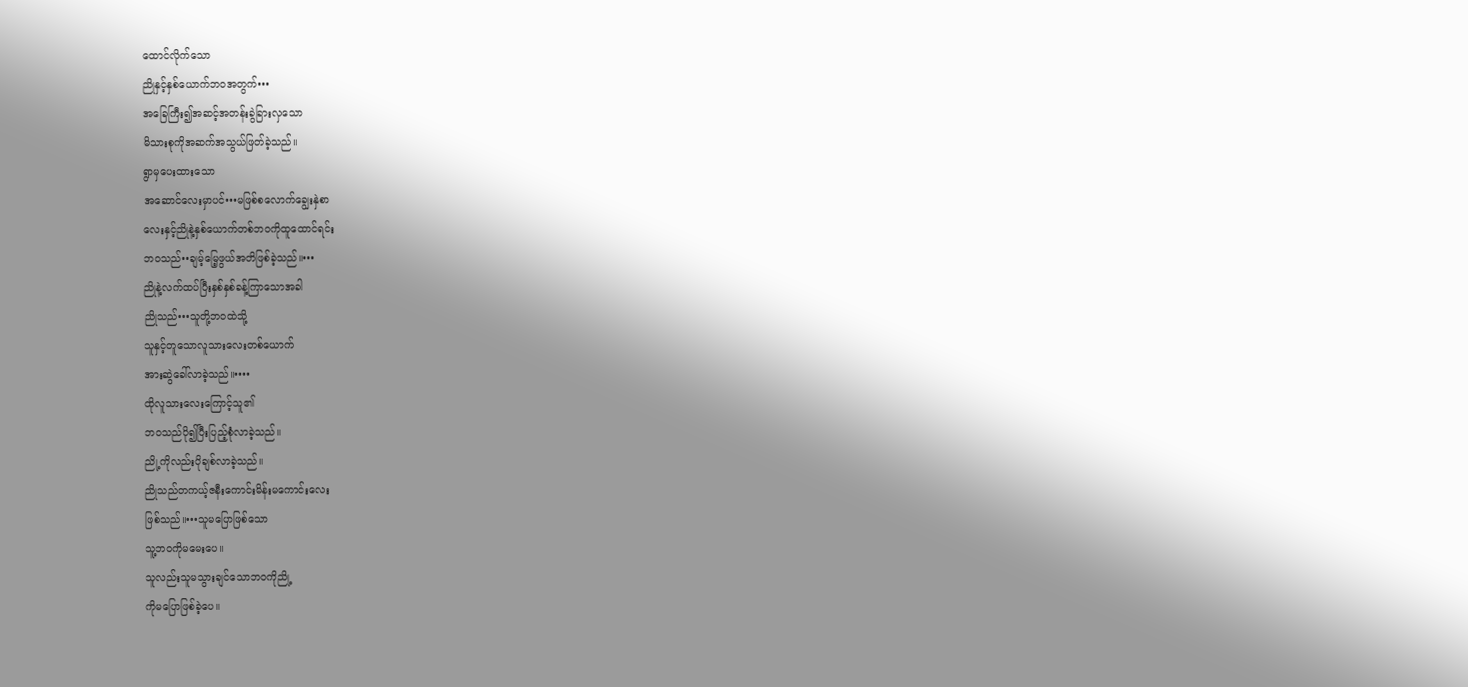ထောင်လိုက်သော
ညိုနှင့်နှစ်ယောက်ဘဝအတွက်•••
အခြေကြီး၍အဆင့်အတန်းခွဲခြားလှသော
မိသားစုကိုအဆက်အသွယ်ဖြတ်ခဲ့သည်။
ရွာမှပေးထားသော
အဆောင်လေးမှာပင်•••မဖြစ်စလောက်ချွေးနှဲစာ
လေးနှင့်ညိုနဲ့နှစ်ယောက်တစ်ဘဝကိုထူထောင်ရင်း
ဘဝသည်••ချမ့်မြေ့ဖွယ်အတိဖြစ်ခဲ့သည်။•••
ညိုနဲ့လက်ထပ်ပြီးနှစ်နှစ်ခန့်ကြာသောအခါ
ညိုသည်•••သူတို့ဘဝထဲသို့
သူနှင့်တူသောလူသားလေးတစ်ယောက်
အားဆွဲခေါ်လာခဲ့သည်။••••
ထိုလူသားလေးကြောင့်သူ၏
ဘဝသည်ပို၍ပြီးပြည့်စုံလာခဲ့သည်။
ညို့ကိုလည်းပိုချစ်လာခဲ့သည်။
ညိုသည်တကယ့်ဇနီးကောင်းမိန်းမကောင်းလေး
ဖြစ်သည်။•••သူမပြောဖြစ်သော
သူ့ဘဝကိုမမေးပေ။
သူလည်းသူမသွားချင်သောဘဝကိုညို့
ကိုမပြောဖြစ်ခဲ့ပေ။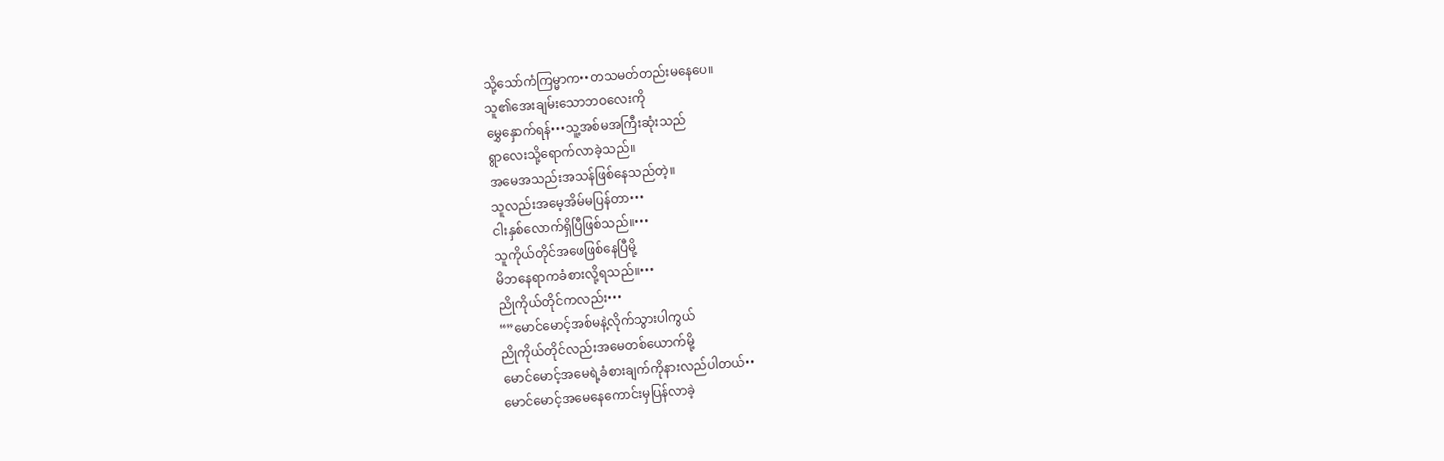သို့သော်ကံကြမ္မာက••တသမတ်တည်းမနေပေ။
သူ၏အေးချမ်းသောဘဝလေးကို
မွှေနှောက်ရန်•••သူ့အစ်မအကြီးဆုံးသည်
ရွာလေးသို့ရောက်လာခဲ့သည်။
အမေအသည်းအသန်ဖြစ်နေသည်တဲ့။
သူလည်းအမေ့အိမ်မပြန်တာ•••
ငါးနှစ်လောက်ရှိပြီဖြစ်သည်။•••
သူကိုယ်တိုင်အဖေဖြစ်နေပြီမို့
မိဘနေရာကခံစားလို့ရသည်။•••
ညိုကိုယ်တိုင်ကလည်း•••
“”မောင်မောင့်အစ်မနဲ့လိုက်သွားပါကွယ်
ညိုကိုယ်တိုင်လည်းအမေတစ်ယောက်မို့
မောင်မောင့်အမေရဲ့ခံစားချက်ကိုနားလည်ပါတယ်••
မောင်မောင့်အမေနေကောင်းမှပြန်လာခဲ့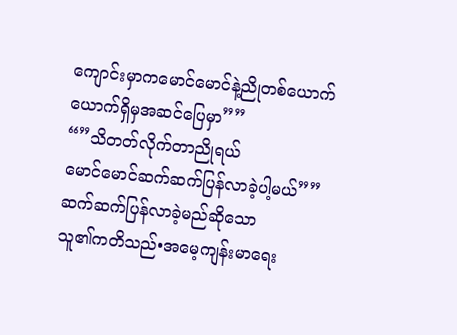ကျောင်းမှာကမောင်မောင်နဲ့ညိုတစ်ယောက်
ယောက်ရှိမှအဆင်ပြေမှာ””
“”သိတတ်လိုက်တာညိုရယ်
မောင်မောင်ဆက်ဆက်ပြန်လာခဲ့ပါ့မယ်””
ဆက်ဆက်ပြန်လာခဲ့မည်ဆိုသော
သူ၏ကတိသည်•အမေ့ကျန်းမာရေး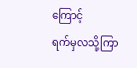ကြောင့်
ရက်မှလသို့ကြာ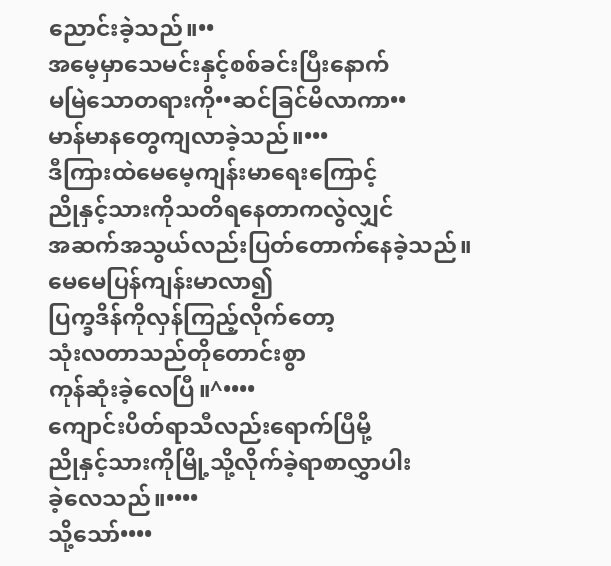ညောင်းခဲ့သည်။••
အမေ့မှာသေမင်းနှင့်စစ်ခင်းပြီးနောက်
မမြဲသောတရားကို••ဆင်ခြင်မိလာကာ••
မာန်မာနတွေကျလာခဲ့သည်။•••
ဒီကြားထဲမေမေ့ကျန်းမာရေးကြောင့်
ညိုနှင့်သားကိုသတိရနေတာကလွဲလျှင်
အဆက်အသွယ်လည်းပြတ်တောက်နေခဲ့သည်။
မေမေပြန်ကျန်းမာလာ၍
ပြက္ခဒိန်ကိုလှန်ကြည့်လိုက်တော့
သုံးလတာသည်တိုတောင်းစွာ
ကုန်ဆုံးခဲ့လေပြီ။^••••
ကျောင်းပိတ်ရာသီလည်းရောက်ပြီမို့
ညိုနှင့်သားကိုမြို့သို့လိုက်ခဲ့ရာစာလွှာပါး
ခဲ့လေသည်။••••
သို့သော်••••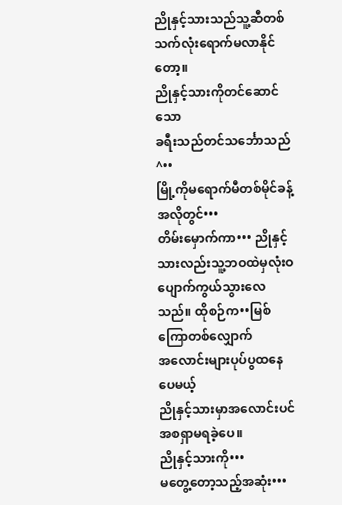ညိုနှင့်သားသည်သူ့ဆီတစ်သက်လုံးရောက်မလာနိုင်တော့။
ညိုနှင့်သားကိုတင်ဆောင်သော
ခရီးသည်တင်သင်္ဘောသည်^••
မြို့ကိုမရောက်မီတစ်မိုင်ခန့်အလိုတွင်•••
တိမ်းမှောက်ကာ••• ညိုနှင့်သားလည်းသူ့ဘဝထဲမှလုံးဝပျောက်ကွယ်သွားလေသည်။ ထိုစဉ်က••မြစ်ကြောတစ်လျှောက်
အလောင်းများပုပ်ပွထနေပေမယ့်
ညိုနှင့်သားမှာအလောင်းပင်အစရှာမရခဲ့ပေ။
ညိုနှင့်သားကို•••
မတွေ့တော့သည့်အဆုံး•••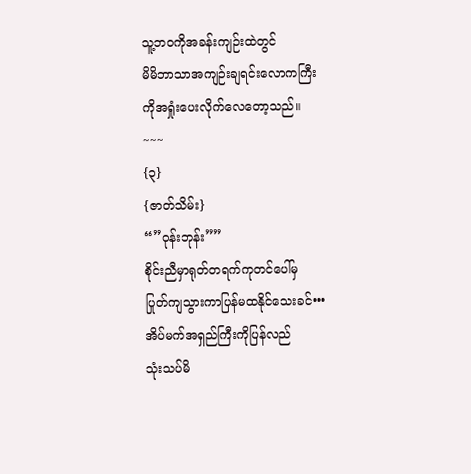သူ့ဘဝကိုအခန်းကျဉ်းထဲတွင်
မိမိဘာသာအကျဉ်းချရင်းလောကကြီး
ကိုအရှုံးပေးလိုက်လေတော့သည်။
~~~
{၃}
{ဇာတ်သိမ်း}
“”ဝုန်းဘုန်း””
စိုင်းညီမှာရုတ်တရက်ကုတင်ပေါ်မှ
ပြုတ်ကျသွားကာပြန်မထနိုင်သေးခင်•••
အိပ်မက်အရှည်ကြီးကိုပြန်လည်
သုံးသပ်မိ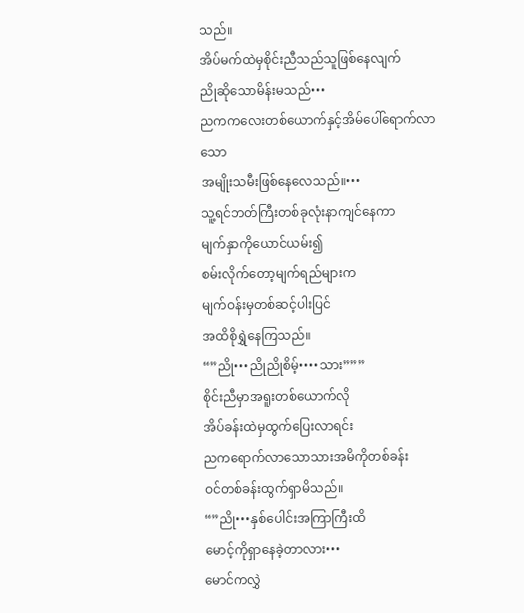သည်။
အိပ်မက်ထဲမှစိုင်းညီသည်သူဖြစ်နေလျက်
ညိုဆိုသောမိန်းမသည်•••
ညကကလေးတစ်ယောက်နှင့်အိမ်ပေါ်ရောက်လာသော
အမျိုးသမီးဖြစ်နေလေသည်။•••
သူ့ရင်ဘတ်ကြီးတစ်ခုလုံးနာကျင်နေကာ
မျက်နှာကိုယောင်ယမ်း၍
စမ်းလိုက်တော့မျက်ရည်များက
မျက်ဝန်းမှတစ်ဆင့်ပါးပြင်
အထိစိုရွှဲနေကြသည်။
“”ညို•••ညိုညိုစိမ့်••••သား”””
စိုင်းညီမှာအရူးတစ်ယောက်လို
အိပ်ခန်းထဲမှထွက်ပြေးလာရင်း
ညကရောက်လာသောသားအမိကိုတစ်ခန်း
ဝင်တစ်ခန်းထွက်ရှာမိသည်။
“”ညို•••နှစ်ပေါင်းအကြာကြီးထိ
မောင့်ကိုရှာနေခဲ့တာလား•••
မောင်ကလွှဲ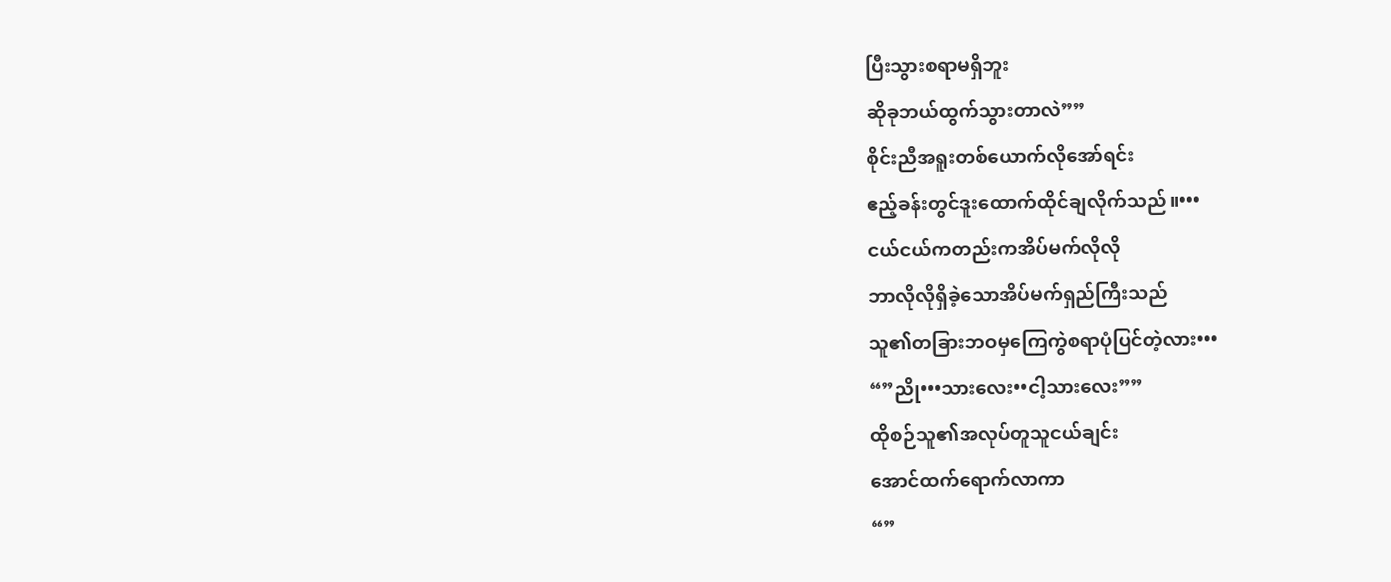ပြီးသွားစရာမရှိဘူး
ဆိုခုဘယ်ထွက်သွားတာလဲ””
စိုင်းညီအရူးတစ်ယောက်လိုအော်ရင်း
ဧည့်ခန်းတွင်ဒူးထောက်ထိုင်ချလိုက်သည်။•••
ငယ်ငယ်ကတည်းကအိပ်မက်လိုလို
ဘာလိုလိုရှိခဲ့သောအိပ်မက်ရှည်ကြီးသည်
သူ၏တခြားဘဝမှကြေကွဲစရာပုံပြင်တဲ့လား•••
“”ညို•••သားလေး••ငါ့သားလေး””
ထိုစဉ်သူ၏အလုပ်တူသူငယ်ချင်း
အောင်ထက်ရောက်လာကာ
“”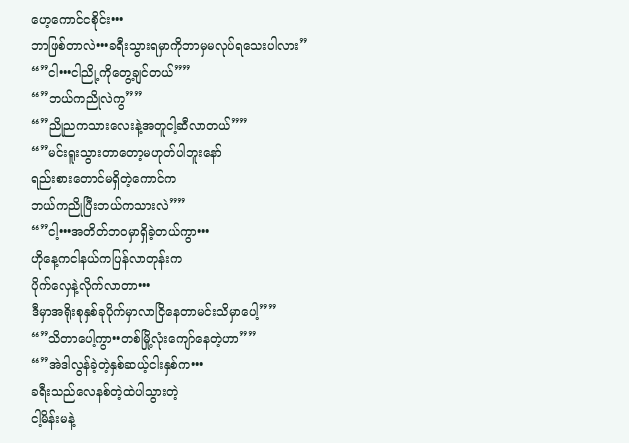ဟေ့ကောင်ငစိုင်း•••
ဘာဖြစ်တာလဲ•••ခရီးသွားရမှာကိုဘာမှမလုပ်ရသေးပါလား”
“”ငါ•••ငါညို့ကိုတွေ့ချင်တယ်””
“”ဘယ်ကညိုလဲကွ””
“”ညိုညကသားလေးနဲ့အတူငါ့ဆီလာတယ်””
“”မင်းရူးသွားတာတော့မဟုတ်ပါဘူးနော်
ရည်းစားတောင်မရှိတဲ့ကောင်က
ဘယ်ကညိုပြီးဘယ်ကသားလဲ””
“”ငါ့•••အတိတ်ဘဝမှာရှိခဲ့တယ်ကွာ•••
ဟိုနေ့ကငါနယ်ကပြန်လာတုန်းက
ပိုက်လှေနဲ့လိုက်လာတာ•••
ဒီမှာအရိုးစုနှစ်ခုပိုက်မှာလာငြိနေတာမင်းသိမှာပေါ့””
“”သိတာပေါ့ကွာ••တစ်မြို့လုံးကျော်နေတဲ့ဟာ””
“”အဲဒါလွန်ခဲ့တဲ့နှစ်ဆယ့်ငါးနှစ်က•••
ခရီးသည်လေနစ်တဲ့ထဲပါသွားတဲ့
ငါ့မိန်းမနဲ့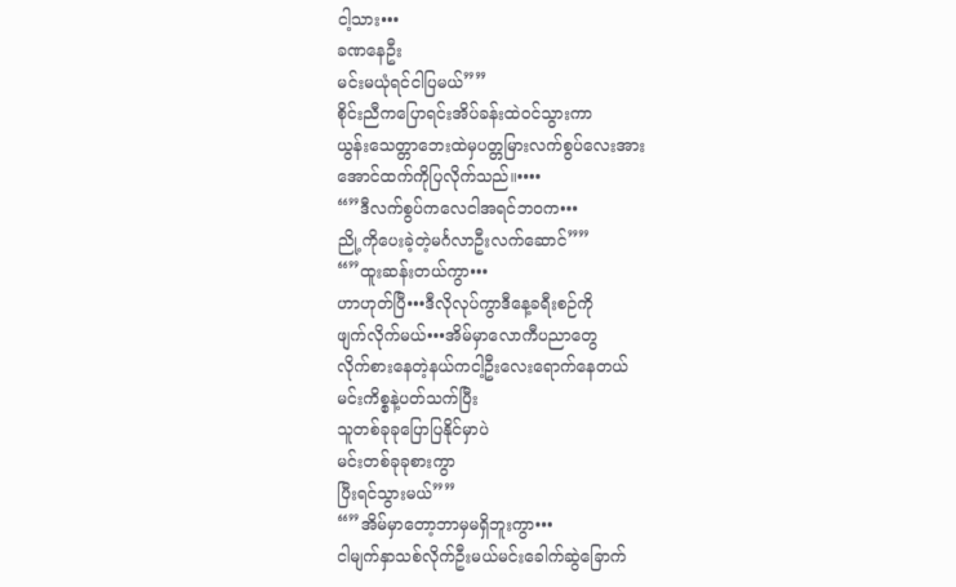ငါ့သား•••
ခဏနေဦး
မင်းမယုံရင်ငါပြမယ်””
စိုင်းညီကပြောရင်းအိပ်ခန်းထဲဝင်သွားကာ
ယွန်းသေတ္တာဘေးထဲမှပတ္တမြားလက်စွပ်လေးအား
အောင်ထက်ကိုပြလိုက်သည်။••••
“”ဒီလက်စွပ်ကလေငါအရင်ဘဝက•••
ညို့ကိုပေးခဲ့တဲ့မင်္ဂလာဦးလက်ဆောင်””
“”ထူးဆန်းတယ်ကွာ•••
ဟာဟုတ်ပြီ•••ဒီလိုလုပ်ကွာဒီနေ့ခရီးစဉ်ကို
ဖျက်လိုက်မယ်•••အိမ်မှာလောကီပညာတွေ
လိုက်စားနေတဲ့နယ်ကငါ့ဦးလေးရောက်နေတယ်
မင်းကိစ္စနဲ့ပတ်သက်ပြီး
သူတစ်ခုခုပြောပြနိုင်မှာပဲ
မင်းတစ်ခုခုစားကွာ
ပြီးရင်သွားမယ်””
“”အိမ်မှာတော့ဘာမှမရှိဘူးကွာ•••
ငါမျက်နှာသစ်လိုက်ဦးမယ်မင်းခေါက်ဆွဲခြောက်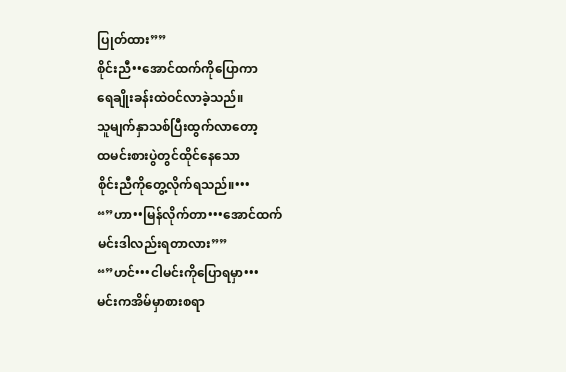ပြုတ်ထား””
စိုင်းညီ••အောင်ထက်ကိုပြောကာ
ရေချိုးခန်းထဲဝင်လာခဲ့သည်။
သူမျက်နှာသစ်ပြီးထွက်လာတော့
ထမင်းစားပွဲတွင်ထိုင်နေသော
စိုင်းညီကိုတွေ့လိုက်ရသည်။•••
“”ဟာ••မြန်လိုက်တာ•••အောင်ထက်
မင်းဒါလည်းရတာလား””
“”ဟင်•••ငါမင်းကိုပြောရမှာ•••
မင်းကအိမ်မှာစားစရာ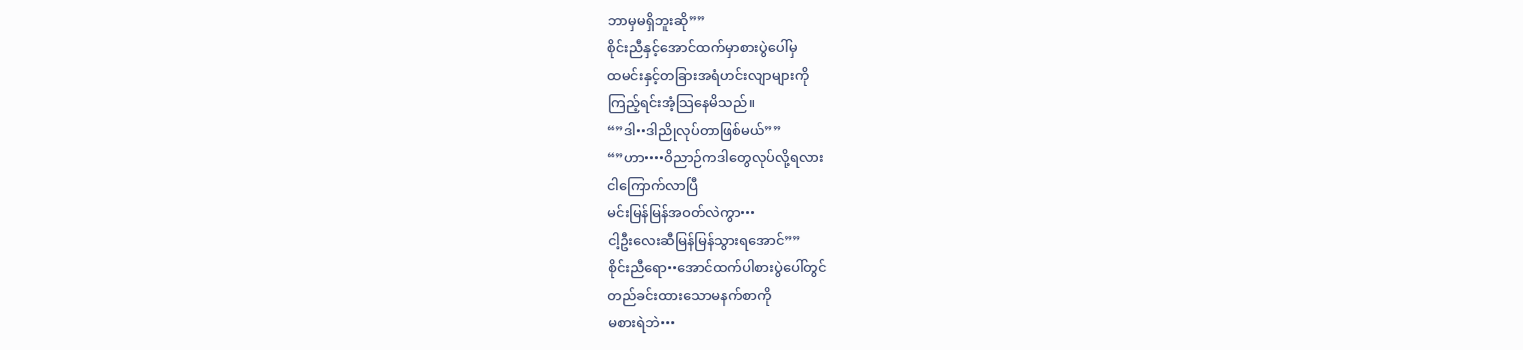ဘာမှမရှိဘူးဆို””
စိုင်းညီနှင့်အောင်ထက်မှာစားပွဲပေါ်မှ
ထမင်းနှင့်တခြားအရံဟင်းလျာများကို
ကြည့်ရင်းအံ့သြနေမိသည်။
“”ဒါ••ဒါညိုလုပ်တာဖြစ်မယ်””
“”ဟာ••••ဝိညာဉ်ကဒါတွေလုပ်လို့ရလား
ငါကြောက်လာပြီ
မင်းမြန်မြန်အဝတ်လဲကွာ•••
ငါ့ဦးလေးဆီမြန်မြန်သွားရအောင်””
စိုင်းညီရော••အောင်ထက်ပါစားပွဲပေါ်တွင်
တည်ခင်းထားသောမနက်စာကို
မစားရဲဘဲ•••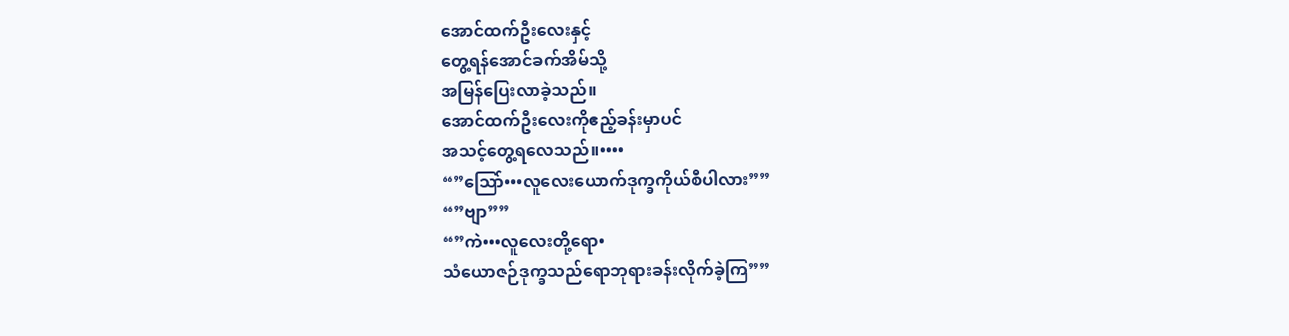အောင်ထက်ဦးလေးနှင့်
တွေ့ရန်အောင်ခက်အိမ်သို့
အမြန်ပြေးလာခဲ့သည်။
အောင်ထက်ဦးလေးကိုဧည့်ခန်းမှာပင်
အသင့်တွေ့ရလေသည်။••••
“”သြော်•••လူလေးယောက်ဒုက္ခကိုယ်စီပါလား””
“”ဗျာ””
“”ကဲ•••လူလေးတို့ရော•
သံယောဇဉ်ဒုက္ခသည်ရောဘုရားခန်းလိုက်ခဲ့ကြ””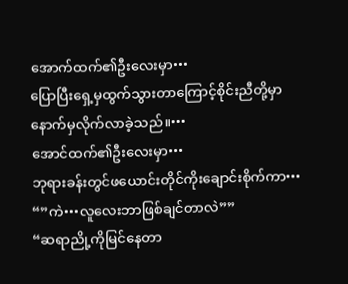အောက်ထက်၏ဦးလေးမှာ•••
ပြောပြီးရှေ့မှထွက်သွားတာကြောင့်စိုင်းညီတို့မှာ
နောက်မှလိုက်လာခဲ့သည်။•••
အောင်ထက်၏ဦးလေးမှာ•••
ဘုရားခန်းတွင်ဖယောင်းတိုင်ကိုးချောင်းစိုက်ကာ•••
“”ကဲ•••လူလေးဘာဖြစ်ချင်တာလဲ””
“ဆရာညို့ကိုမြင်နေတာ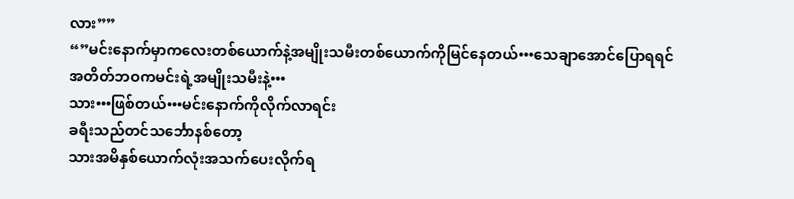လား””
“”မင်းနောက်မှာကလေးတစ်ယောက်နဲ့အမျိုးသမီးတစ်ယောက်ကိုမြင်နေတယ်•••သေချာအောင်ပြောရရင်
အတိတ်ဘဝကမင်းရဲ့အမျိုးသမီးနဲ့•••
သား•••ဖြစ်တယ်•••မင်းနောက်ကိုလိုက်လာရင်း
ခရီးသည်တင်သင်္ဘောနစ်တော့
သားအမိနှစ်ယောက်လုံးအသက်ပေးလိုက်ရ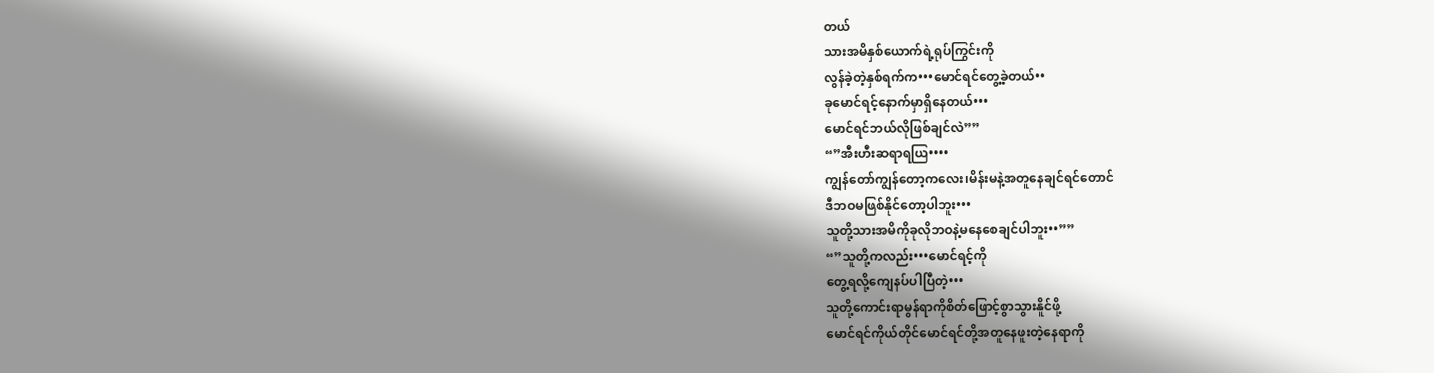တယ်
သားအမိနှစ်ယောက်ရဲ့ရုပ်ကြွင်းကို
လွန်ခဲ့တဲ့နှစ်ရက်က•••မောင်ရင်တွေ့ခဲ့တယ်••
ခုမောင်ရင့်နောက်မှာရှိနေတယ်•••
မောင်ရင်ဘယ်လိုဖြစ်ချင်လဲ””
“”အီးဟီးဆရာရယြ••••
ကျွန်တော်ကျွန်တော့ကလေး၊မိန်းမနဲ့အတူနေချင်ရင်တောင်
ဒီဘဝမဖြစ်နိုင်တော့ပါဘူး•••
သူတို့သားအမိကိုခုလိုဘဝနဲ့မနေစေချင်ပါဘူး••””
“”သူတို့ကလည်း•••မောင်ရင့်ကို
တွေ့ရလို့ကျေနပ်ပါပြီတဲ့•••
သူတို့ကောင်းရာမွန်ရာကိုစိတ်ဖြောင့်စွာသွားနိူင်ဖို့
မောင်ရင်ကိုယ်တိုင်မောင်ရင်တို့အတူနေဖူးတဲ့နေရာကို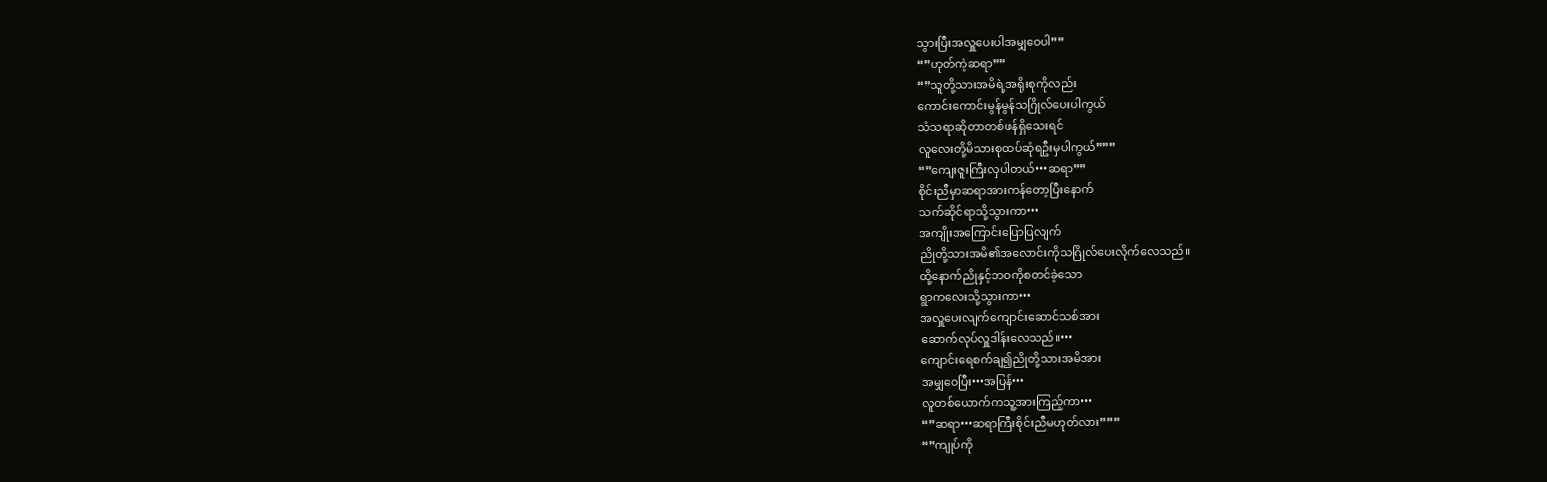သွားပြီးအလှူပေးပါအမျှဝေပါ””
“”ဟုတ်ကဲ့ဆရာ””
“”သူတို့သားအမိရဲ့အရိုးစုကိုလည်း
ကောင်းကောင်းမွန်မွန်သဂြိုလ်ပေးပါကွယ်
သံသရာဆိုတာတစ်ဖန်ရှိသေးရင်
လူလေးတို့မိသားစုထပ်ဆုံရဦးမှပါကွယ်”””
“”ကျေးဇူးကြီးလှပါတယ်•••ဆရာ””
စိုင်းညီမှာဆရာအားကန်တော့ပြီးနောက်
သက်ဆိုင်ရာသို့သွားကာ•••
အကျိုးအကြောင်းပြောပြလျက်
ညိုတို့သားအမိ၏အလောင်းကိုသဂြိုလ်ပေးလိုက်လေသည်။
ထို့နောက်ညိုနှင့်ဘဝကိုစတင်ခဲ့သော
ရွာကလေးသို့သွားကာ•••
အလှူပေးလျက်ကျောင်းဆောင်သစ်အား
ဆောက်လုပ်လှူဒါန်းလေသည်။•••
ကျောင်းရေစက်ချ၍ညိုတို့သားအမိအား
အမျှဝေပြီး•••အပြန်•••
လူတစ်ယောက်ကသူ့အားကြည့်ကာ•••
“”ဆရာ•••ဆရာကြီးစိုင်းညီမဟုတ်လား”””
“”ကျုပ်ကို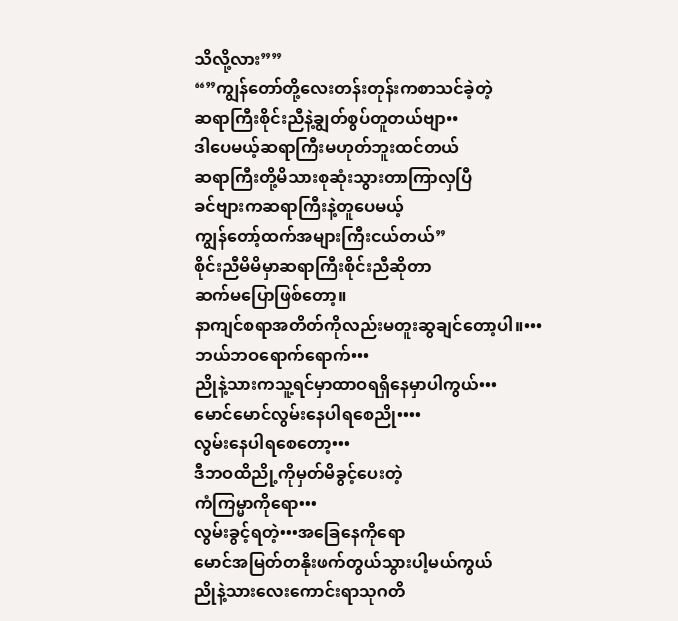သိလို့လား””
“”ကျွန်တော်တို့လေးတန်းတုန်းကစာသင်ခဲ့တဲ့
ဆရာကြီးစိုင်းညီနဲ့ချွတ်စွပ်တူတယ်ဗျာ••
ဒါပေမယ့်ဆရာကြီးမဟုတ်ဘူးထင်တယ်
ဆရာကြီးတို့မိသားစုဆုံးသွားတာကြာလှပြီ
ခင်ဗျားကဆရာကြီးနဲ့တူပေမယ့်
ကျွန်တော့်ထက်အများကြီးငယ်တယ်”
စိုင်းညီမိမိမှာဆရာကြီးစိုင်းညီဆိုတာ
ဆက်မပြောဖြစ်တော့။
နာကျင်စရာအတိတ်ကိုလည်းမတူးဆွချင်တော့ပါ။•••
ဘယ်ဘဝရောက်ရောက်•••
ညိုနဲ့သားကသူ့ရင်မှာထာဝရရှိနေမှာပါကွယ်•••
မောင်မောင်လွမ်းနေပါရစေညို••••
လွမ်းနေပါရစေတော့•••
ဒီဘဝထိညို့ကိုမှတ်မိခွင့်ပေးတဲ့
ကံကြမ္မာကိုရော•••
လွမ်းခွင့်ရတဲ့•••အခြေနေကိုရော
မောင်အမြတ်တနိုးဖက်တွယ်သွားပါ့မယ်ကွယ်
ညိုနဲ့သားလေးကောင်းရာသုဂတိ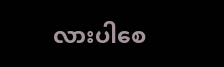လားပါစေ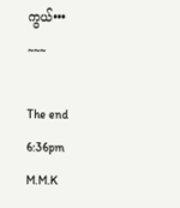ကွယ်•••
~~~

The end
6:36pm
M.M.K